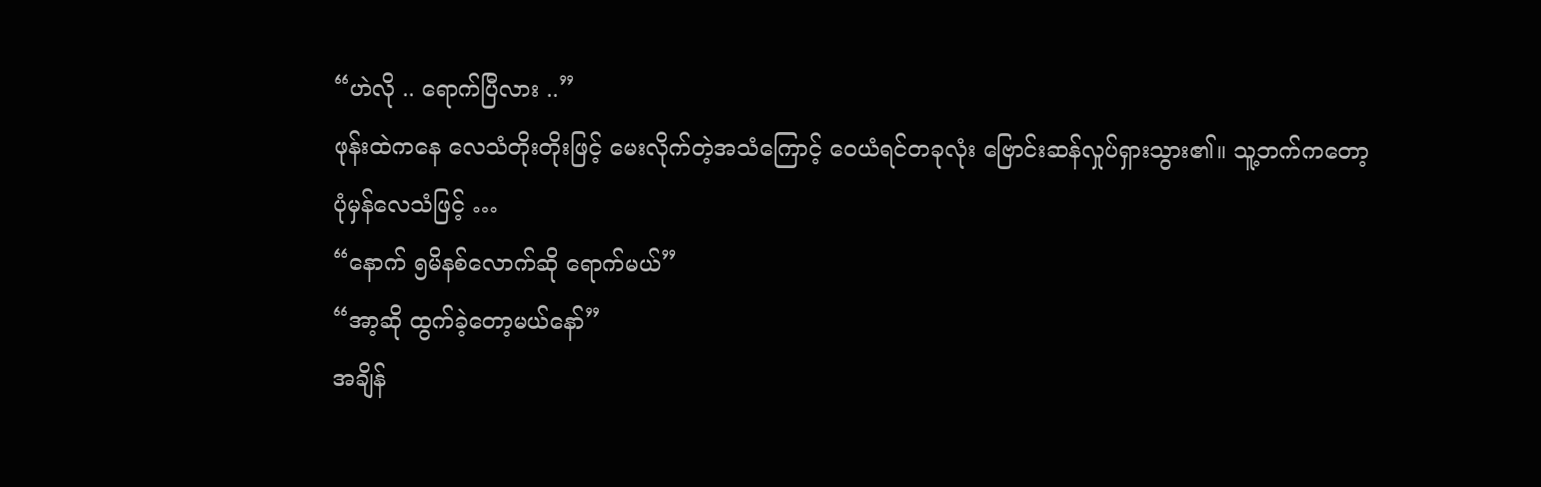“ဟဲလို .. ရောက်ပြီလား ..”
ဖုန်းထဲကနေ လေသံတိုးတိုးဖြင့် မေးလိုက်တဲ့အသံကြောင့် ဝေယံရင်တခုလုံး ဗြောင်းဆန်လှုပ်ရှားသွား၏။ သူ့ဘက်ကတော့ ပုံမှန်လေသံဖြင့် …
“နောက် ၅မိနစ်လောက်ဆို ရောက်မယ်”
“အာ့ဆို ထွက်ခဲ့တော့မယ်နော်”
အချိန်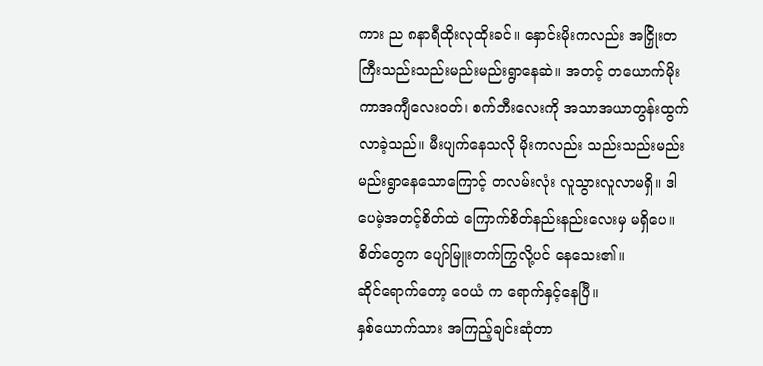ကား ည ၈နာရီထိုးလုထိုးခင်။ နှောင်းမိုးကလည်း အငြှိုးတကြီးသည်းသည်းမည်းမည်းရွာနေဆဲ။ အတင့် တယောက်မိုးကာအကျီလေးဝတ်၊ စက်ဘီးလေးကို အသာအယာတွန်းထွက်လာခဲ့သည်။ မီးပျက်နေသလို မိုးကလည်း သည်းသည်းမည်းမည်းရွာနေသောကြောင့် တလမ်းလုံး လူသွားလူလာမရှိ။ ဒါပေမဲ့အတင့်စိတ်ထဲ ကြောက်စိတ်နည်းနည်းလေးမှ မရှိပေ။ စိတ်တွေက ပျော်မြူးတက်ကြွလို့ပင် နေသေး၏။
ဆိုင်ရောက်တော့ ဝေယံ က ရောက်နှင့်နေပြီ။
နှစ်ယောက်သား အကြည့်ချင်းဆုံတာ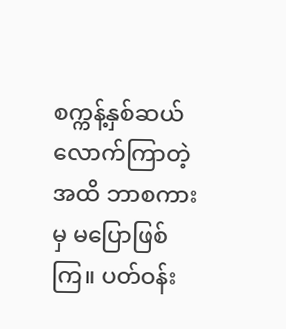စက္ကန့်နှစ်ဆယ်လောက်ကြာတဲ့အထိ ဘာစကားမှ မပြောဖြစ်ကြ။ ပတ်ဝန်း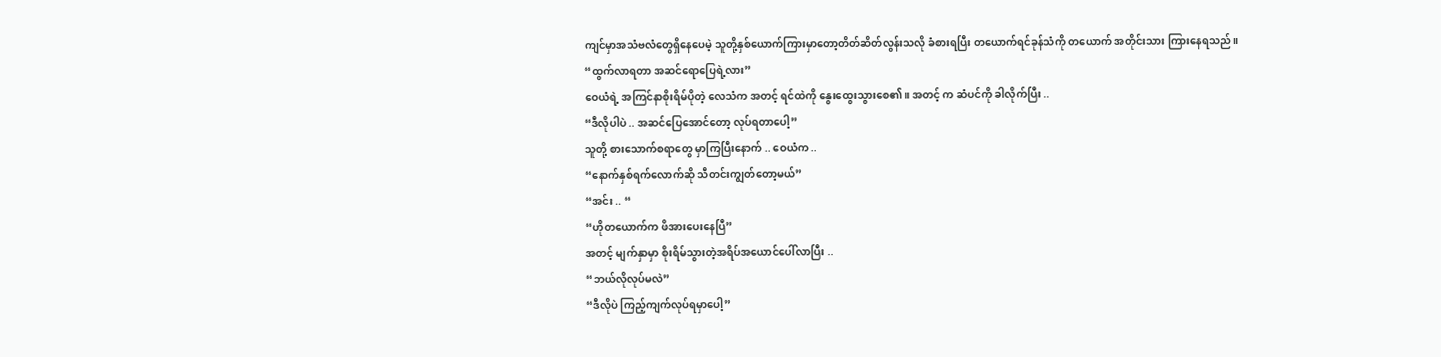ကျင်မှာအသံဗလံတွေရှိနေပေမဲ့ သူတို့နှစ်ယောက်ကြားမှာတော့တိတ်ဆိတ်လွန်းသလို ခံစားရပြီး တယောက်ရင်ခုန်သံကို တယောက် အတိုင်းသား ကြားနေရသည်။
“ထွက်လာရတာ အဆင်ရောပြေရဲ့လား”
ဝေယံရဲ့ အကြင်နာစိုးရိမ်ပိုတဲ့ လေသံက အတင့် ရင်ထဲကို နွေးထွေးသွားစေ၏။ အတင့် က ဆံပင်ကို ခါလိုက်ပြီး ..
“ဒီလိုပါပဲ .. အဆင်ပြေအောင်တော့ လုပ်ရတာပေါ့”
သူတို့ စားသောက်စရာတွေ မှာကြပြီးနောက် .. ဝေယံက ..
“နောက်နှစ်ရက်လောက်ဆို သီတင်းကျွတ်တော့မယ်”
“အင်း .. “
“ဟိုတယောက်က ဖိအားပေးနေပြီ”
အတင့် မျက်နှာမှာ စိုးရိမ်သွားတဲ့အရိပ်အယောင်ပေါ်လာပြီး ..
“ဘယ်လိုလုပ်မလဲ”
“ဒီလိုပဲ ကြည့်ကျက်လုပ်ရမှာပေါ့”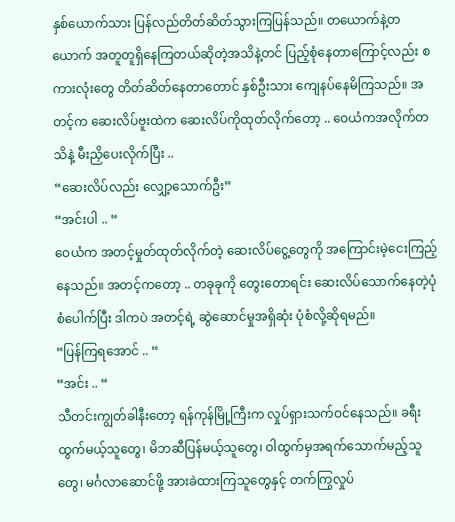နှစ်ယောက်သား ပြန်လည်တိတ်ဆိတ်သွားကြပြန်သည်။ တယောက်နဲ့တယောက် အတူတူရှိနေကြတယ်ဆိုတဲ့အသိနဲ့တင် ပြည့်စုံနေတာကြောင့်လည်း စကားလုံးတွေ တိတ်ဆိတ်နေတာတောင် နှစ်ဦးသား ကျေနပ်နေမိကြသည်။ အတင့်က ဆေးလိပ်ဗူးထဲက ဆေးလိပ်ကိုထုတ်လိုက်တော့ .. ဝေယံကအလိုက်တသိနဲ့ မီးညှိပေးလိုက်ပြီး ..
“ဆေးလိပ်လည်း လျှော့သောက်ဦး”
“အင်းပါ .. “
ဝေယံက အတင့်မှုတ်ထုတ်လိုက်တဲ့ ဆေးလိပ်ငွေ့တွေကို အကြောင်းမဲ့ငေးကြည့်နေသည်။ အတင့်ကတော့ .. တခုခုကို တွေးတောရင်း ဆေးလိပ်သောက်နေတဲ့ပုံစံပေါက်ပြီး ဒါကပဲ အတင့်ရဲ့ ဆွဲဆောင်မှုအရှိဆုံး ပုံစံလို့ဆိုရမည်။
“ပြန်ကြရအောင် .. “
“အင်း .. “
သီတင်းကျွတ်ခါနီးတော့ ရန်ကုန်မြို့ကြီးက လှုပ်ရှားသက်ဝင်နေသည်။ ခရီးထွက်မယ့်သူတွေ၊ မိဘဆီပြန်မယ့်သူတွေ၊ ဝါထွက်မှအရက်သောက်မည့်သူတွေ၊ မင်္ဂလာဆောင်ဖို့ အားခဲထားကြသူတွေနှင့် တက်ကြွလှုပ်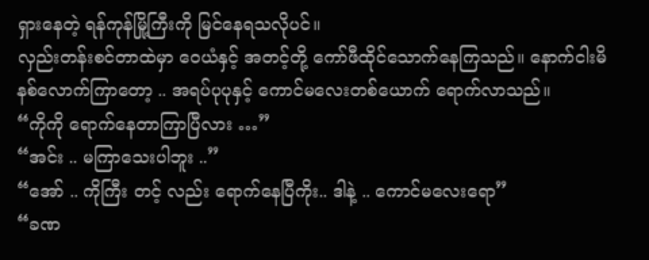ရှားနေတဲ့ ရန်ကုန်မြို့ကြီးကို မြင်နေရသလိုပင်။
လှည်းတန်းစင်တာထဲမှာ ဝေယံနှင့် အတင့်တို့ ကော်ဖီထိုင်သောက်နေကြသည်။ နောက်ငါးမိနစ်လောက်ကြာတော့ .. အရပ်ပုပုနှင့် ကောင်မလေးတစ်ယောက် ရောက်လာသည်။
“ကိုကို ရောက်နေတာကြာပြီလား …”
“အင်း .. မကြာသေးပါဘူး ..”
“အော် .. ကိုကြီး တင့် လည်း ရောက်နေပြီကိုး.. ဒါနဲ့ .. ကောင်မလေးရော”
“ခဏ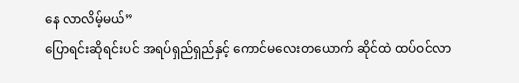နေ လာလိမ့်မယ်”
ပြောရင်းဆိုရင်းပင် အရပ်ရှည်ရှည်နှင့် ကောင်မလေးတယောက် ဆိုင်ထဲ ထပ်ဝင်လာ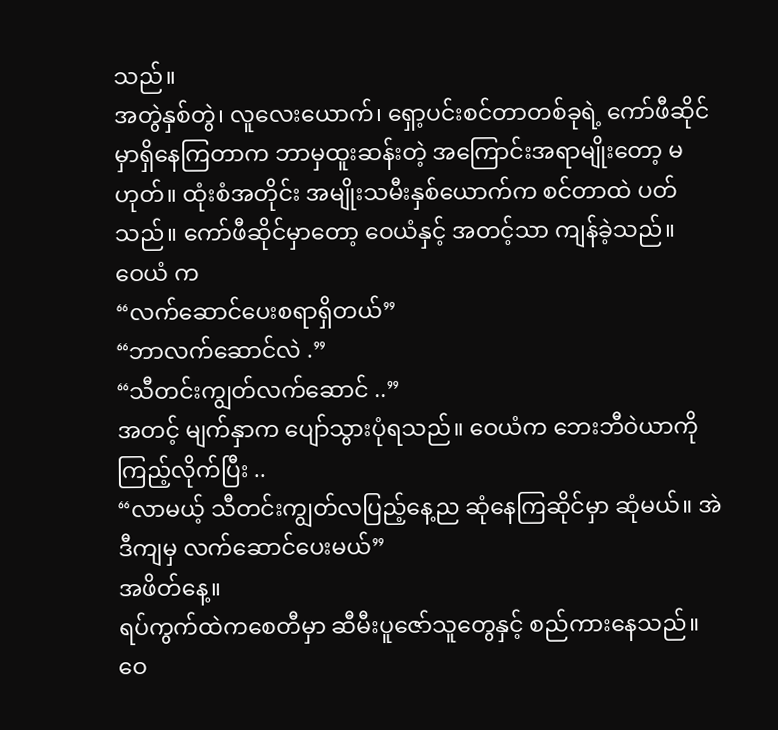သည်။
အတွဲနှစ်တွဲ၊ လူလေးယောက်၊ ရှော့ပင်းစင်တာတစ်ခုရဲ့ ကော်ဖီဆိုင်မှာရှိနေကြတာက ဘာမှထူးဆန်းတဲ့ အကြောင်းအရာမျိုးတော့ မဟုတ်။ ထုံးစံအတိုင်း အမျိုးသမီးနှစ်ယောက်က စင်တာထဲ ပတ်သည်။ ကော်ဖီဆိုင်မှာတော့ ဝေယံနှင့် အတင့်သာ ကျန်ခဲ့သည်။
ဝေယံ က
“လက်ဆောင်ပေးစရာရှိတယ်”
“ဘာလက်ဆောင်လဲ .”
“သီတင်းကျွတ်လက်ဆောင် ..”
အတင့် မျက်နှာက ပျော်သွားပုံရသည်။ ဝေယံက ဘေးဘီဝဲယာကို ကြည့်လိုက်ပြီး ..
“လာမယ့် သီတင်းကျွတ်လပြည့်နေ့ည ဆုံနေကြဆိုင်မှာ ဆုံမယ်။ အဲဒီကျမှ လက်ဆောင်ပေးမယ်”
အဖိတ်နေ့။
ရပ်ကွက်ထဲကစေတီမှာ ဆီမီးပူဇော်သူတွေနှင့် စည်ကားနေသည်။ ဝေ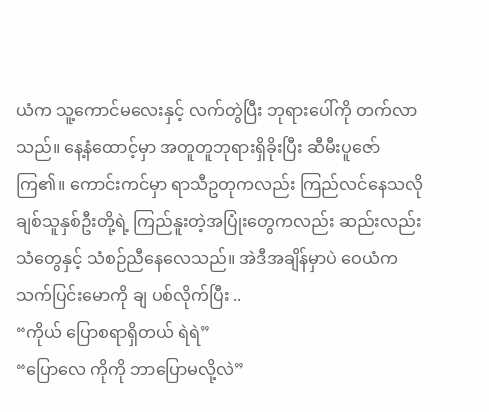ယံက သူ့ကောင်မလေးနှင့် လက်တွဲပြီး ဘုရားပေါ်ကို တက်လာသည်။ နေ့နံထောင့်မှာ အတူတူဘုရားရှိခိုးပြီး ဆီမီးပူဇော်ကြ၏။ ကောင်းကင်မှာ ရာသီဥတုကလည်း ကြည်လင်နေသလို ချစ်သူနှစ်ဦးတို့ရဲ့ ကြည်နူးတဲ့အပြုံးတွေကလည်း ဆည်းလည်းသံတွေနှင့် သံစဉ်ညီနေလေသည်။ အဲဒီအချိန်မှာပဲ ဝေယံက သက်ပြင်းမောကို ချ ပစ်လိုက်ပြီး ..
“ကိုယ် ပြောစရာရှိတယ် ရဲရဲ”
“ပြောလေ ကိုကို ဘာပြောမလို့လဲ”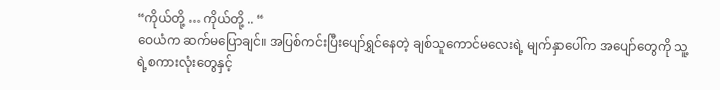“ကိုယ်တို့ … ကိုယ်တို့ .. “
ဝေယံက ဆက်မပြောချင်။ အပြစ်ကင်းပြီးပျော်ရွှင်နေတဲ့ ချစ်သူကောင်မလေးရဲ့ မျက်နှာပေါ်က အပျော်တွေကို သူ့ရဲ့စကားလုံးတွေနှင့်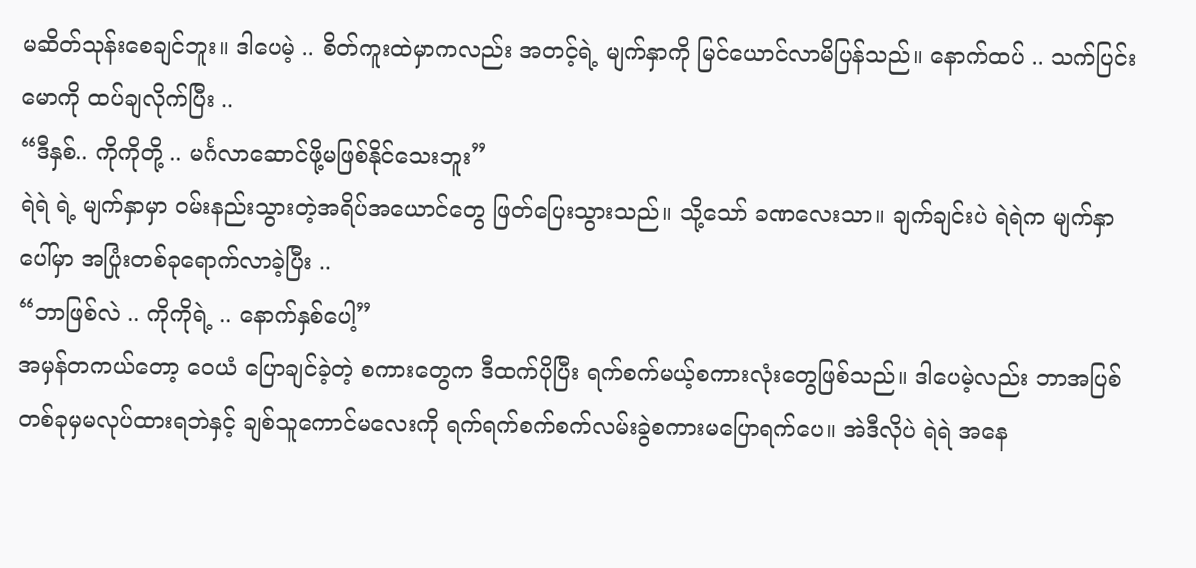မဆိတ်သုန်းစေချင်ဘူး။ ဒါပေမဲ့ .. စိတ်ကူးထဲမှာကလည်း အတင့်ရဲ့ မျက်နှာကို မြင်ယောင်လာမိပြန်သည်။ နောက်ထပ် .. သက်ပြင်းမောကို ထပ်ချလိုက်ပြီး ..
“ဒီနှစ်.. ကိုကိုတို့ .. မင်္ဂလာဆောင်ဖို့မဖြစ်နိုင်သေးဘူး”
ရဲရဲ ရဲ့ မျက်နှာမှာ ဝမ်းနည်းသွားတဲ့အရိပ်အယောင်တွေ ဖြတ်ပြေးသွားသည်။ သို့သော် ခဏလေးသာ။ ချက်ချင်းပဲ ရဲရဲက မျက်နှာပေါ်မှာ အပြုံးတစ်ခုရောက်လာခဲ့ပြီး ..
“ဘာဖြစ်လဲ .. ကိုကိုရဲ့ .. နောက်နှစ်ပေါ့”
အမှန်တကယ်တော့ ဝေယံ ပြောချင်ခဲ့တဲ့ စကားတွေက ဒီထက်ပိုပြီး ရက်စက်မယ့်စကားလုံးတွေဖြစ်သည်။ ဒါပေမဲ့လည်း ဘာအပြစ်တစ်ခုမှမလုပ်ထားရဘဲနှင့် ချစ်သူကောင်မလေးကို ရက်ရက်စက်စက်လမ်းခွဲစကားမပြောရက်ပေ။ အဲဒီလိုပဲ ရဲရဲ အနေ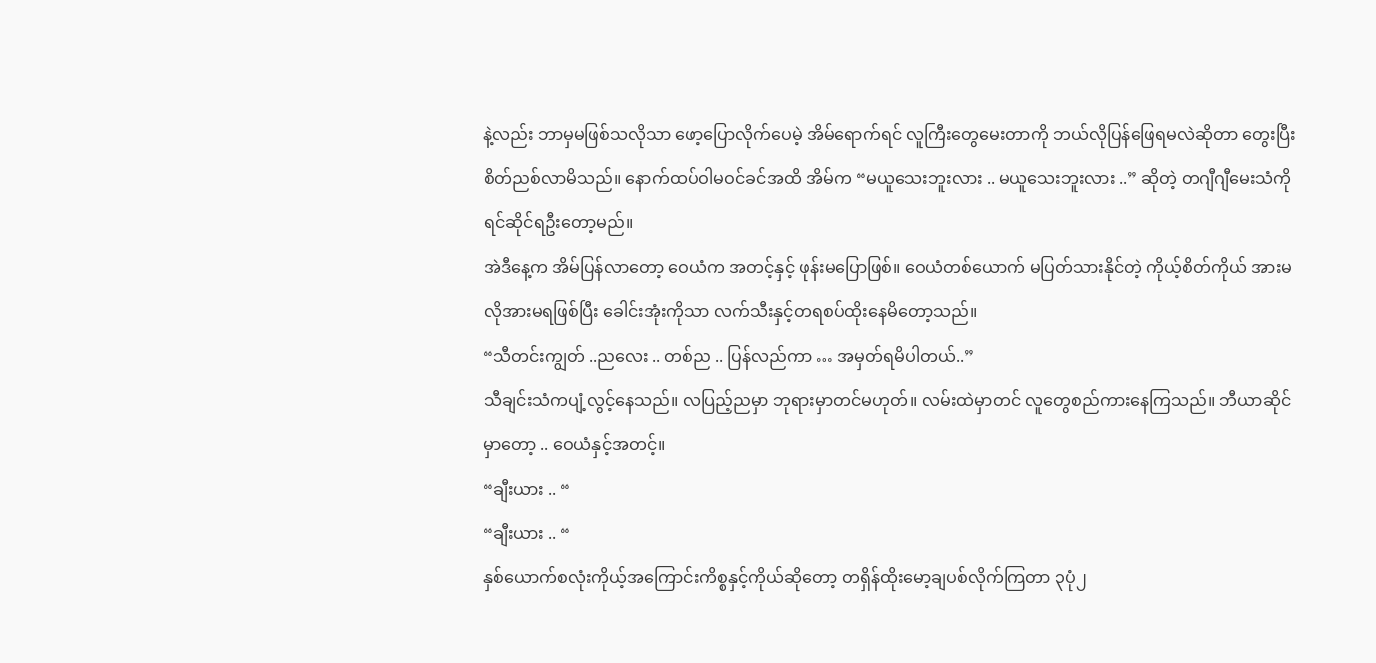နဲ့လည်း ဘာမှမဖြစ်သလိုသာ ဖော့ပြောလိုက်ပေမဲ့ အိမ်ရောက်ရင် လူကြီးတွေမေးတာကို ဘယ်လိုပြန်ဖြေရမလဲဆိုတာ တွေးပြီးစိတ်ညစ်လာမိသည်။ နောက်ထပ်ဝါမဝင်ခင်အထိ အိမ်က “မယူသေးဘူးလား .. မယူသေးဘူးလား ..” ဆိုတဲ့ တဂျီဂျီမေးသံကို ရင်ဆိုင်ရဦးတော့မည်။
အဲဒီနေ့က အိမ်ပြန်လာတော့ ဝေယံက အတင့်နှင့် ဖုန်းမပြောဖြစ်။ ဝေယံတစ်ယောက် မပြတ်သားနိုင်တဲ့ ကိုယ့်စိတ်ကိုယ် အားမလိုအားမရဖြစ်ပြီး ခေါင်းအုံးကိုသာ လက်သီးနှင့်တရစပ်ထိုးနေမိတော့သည်။
“သီတင်းကျွတ် ..ညလေး .. တစ်ည .. ပြန်လည်ကာ … အမှတ်ရမိပါတယ်..”
သီချင်းသံကပျံ့လွင့်နေသည်။ လပြည့်ညမှာ ဘုရားမှာတင်မဟုတ်။ လမ်းထဲမှာတင် လူတွေစည်ကားနေကြသည်။ ဘီယာဆိုင်မှာတော့ .. ဝေယံနှင့်အတင့်။
“ချီးယား .. “
“ချီးယား .. “
နှစ်ယောက်စလုံးကိုယ့်အကြောင်းကိစ္စနှင့်ကိုယ်ဆိုတော့ တရှိန်ထိုးမော့ချပစ်လိုက်ကြတာ ၃ပုံ၂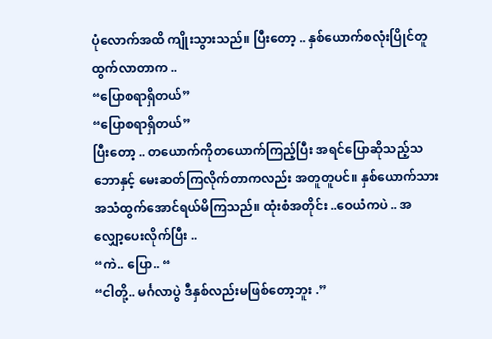ပုံလောက်အထိ ကျိုးသွားသည်။ ပြီးတော့ .. နှစ်ယောက်စလုံးပြိုင်တူထွက်လာတာက ..
“ပြောစရာရှိတယ်”
“ပြောစရာရှိတယ်”
ပြီးတော့ .. တယောက်ကိုတယောက်ကြည့်ပြီး အရင်ပြောဆိုသည့်သဘောနှင့် မေးဆတ်ကြလိုက်တာကလည်း အတူတူပင်။ နှစ်ယောက်သား အသံထွက်အောင်ရယ်မိကြသည်။ ထုံးစံအတိုင်း ..ဝေယံကပဲ .. အလျှော့ပေးလိုက်ပြီး ..
“ကဲ.. ပြော.. “
“ငါတို့.. မင်္ဂလာပွဲ ဒီနှစ်လည်းမဖြစ်တော့ဘူး .”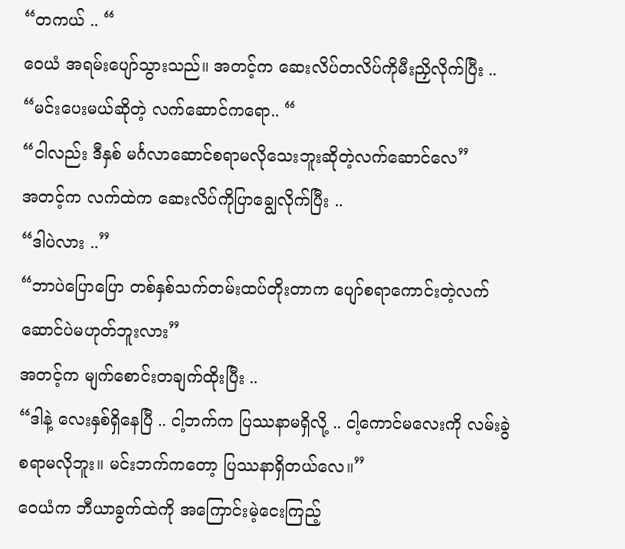“တကယ် .. “
ဝေယံ အရမ်းပျော်သွားသည်။ အတင့်က ဆေးလိပ်တလိပ်ကိုမီးညှိလိုက်ပြီး ..
“မင်းပေးမယ်ဆိုတဲ့ လက်ဆောင်ကရော.. “
“ငါလည်း ဒီနှစ် မင်္ဂလာဆောင်စရာမလိုသေးဘူးဆိုတဲ့လက်ဆောင်လေ”
အတင့်က လက်ထဲက ဆေးလိပ်ကိုပြာချွေလိုက်ပြီး ..
“ဒါပဲလား ..”
“ဘာပဲပြောပြော တစ်နှစ်သက်တမ်းထပ်တိုးတာက ပျော်စရာကောင်းတဲ့လက်ဆောင်ပဲမဟုတ်ဘူးလား”
အတင့်က မျက်စောင်းတချက်ထိုးပြီး ..
“ဒါနဲ့ လေးနှစ်ရှိနေပြီ .. ငါ့ဘက်က ပြဿနာမရှိလို့ .. ငါ့ကောင်မလေးကို လမ်းခွဲစရာမလိုဘူး။ မင်းဘက်ကတော့ ပြဿနာရှိတယ်လေ။”
ဝေယံက ဘီယာခွက်ထဲကို အကြောင်းမဲ့ငေးကြည့်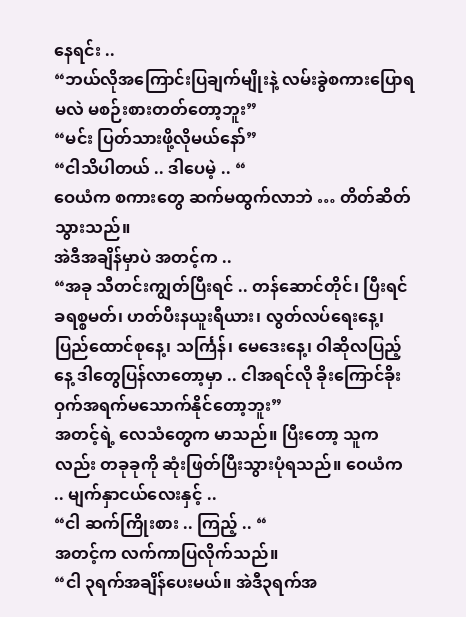နေရင်း ..
“ဘယ်လိုအကြောင်းပြချက်မျိုးနဲ့ လမ်းခွဲစကားပြောရမလဲ မစဉ်းစားတတ်တော့ဘူး”
“မင်း ပြတ်သားဖို့လိုမယ်နော်”
“ငါသိပါတယ် .. ဒါပေမဲ့ .. “
ဝေယံက စကားတွေ ဆက်မထွက်လာဘဲ … တိတ်ဆိတ်သွားသည်။
အဲဒီအချိန်မှာပဲ အတင့်က ..
“အခု သီတင်းကျွတ်ပြီးရင် .. တန်ဆောင်တိုင်၊ ပြီးရင် ခရစ္စမတ်၊ ဟတ်ပီးနယူးရီယား၊ လွတ်လပ်ရေးနေ့၊ ပြည်ထောင်စုနေ့၊ သင်္ကြန်၊ မေဒေးနေ့၊ ဝါဆိုလပြည့်နေ့ ဒါတွေပြန်လာတော့မှာ .. ငါအရင်လို ခိုးကြောင်ခိုးဝှက်အရက်မသောက်နိုင်တော့ဘူး”
အတင့်ရဲ့ လေသံတွေက မာသည်။ ပြီးတော့ သူကလည်း တခုခုကို ဆုံးဖြတ်ပြီးသွားပုံရသည်။ ဝေယံက .. မျက်နှာငယ်လေးနှင့် ..
“ငါ ဆက်ကြိုးစား .. ကြည့် .. “
အတင့်က လက်ကာပြလိုက်သည်။
“ငါ ၃ရက်အချိန်ပေးမယ်။ အဲဒီ၃ရက်အ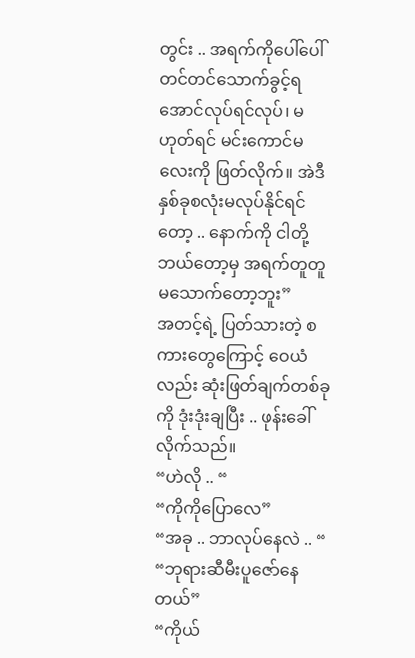တွင်း .. အရက်ကိုပေါ်ပေါ်တင်တင်သောက်ခွင့်ရအောင်လုပ်ရင်လုပ်၊ မဟုတ်ရင် မင်းကောင်မလေးကို ဖြတ်လိုက်။ အဲဒီ နှစ်ခုစလုံးမလုပ်နိုင်ရင်တော့ .. နောက်ကို ငါတို့ ဘယ်တော့မှ အရက်တူတူမသောက်တော့ဘူး”
အတင့်ရဲ့ ပြတ်သားတဲ့ စကားတွေကြောင့် ဝေယံ လည်း ဆုံးဖြတ်ချက်တစ်ခုကို ဒုံးဒုံးချပြီး .. ဖုန်းခေါ်လိုက်သည်။
“ဟဲလို .. “
“ကိုကိုပြောလေ”
“အခု .. ဘာလုပ်နေလဲ .. “
“ဘုရားဆီမီးပူဇော်နေတယ်”
“ကိုယ်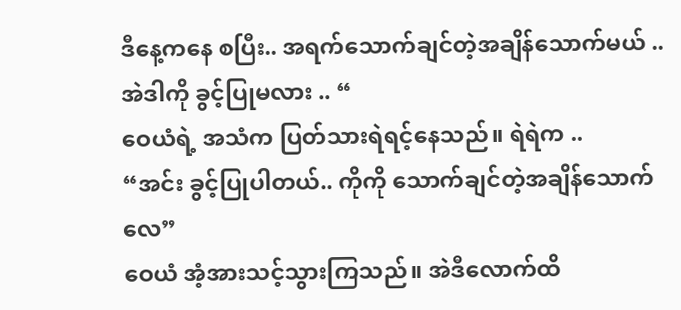ဒီနေ့ကနေ စပြီး.. အရက်သောက်ချင်တဲ့အချိန်သောက်မယ် .. အဲဒါကို ခွင့်ပြုမလား .. “
ဝေယံရဲ့ အသံက ပြတ်သားရဲရင့်နေသည်။ ရဲရဲက ..
“အင်း ခွင့်ပြုပါတယ်.. ကိုကို သောက်ချင်တဲ့အချိန်သောက်လေ”
ဝေယံ အံ့အားသင့်သွားကြသည်။ အဲဒီလောက်ထိ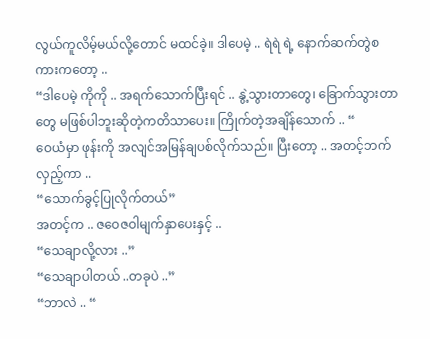လွယ်ကူလိမ့်မယ်လို့တောင် မထင်ခဲ့။ ဒါပေမဲ့ .. ရဲရဲ ရဲ့ နောက်ဆက်တွဲစကားကတော့ ..
“ဒါပေမဲ့ ကိုကို .. အရက်သောက်ပြီးရင် .. နွဲ့သွားတာတွေ၊ ခြောက်သွားတာတွေ မဖြစ်ပါဘူးဆိုတဲ့ကတိသာပေး။ ကြိုက်တဲ့အချိန်သောက် .. “
ဝေယံမှာ ဖုန်းကို အလျင်အမြန်ချပစ်လိုက်သည်။ ပြီးတော့ .. အတင့်ဘက်လှည့်ကာ ..
“သောက်ခွင့်ပြုလိုက်တယ်”
အတင့်က .. ဇဝေဇဝါမျက်နှာပေးနှင့် ..
“သေချာလို့လား ..”
“သေချာပါတယ် ..တခုပဲ ..”
“ဘာလဲ .. “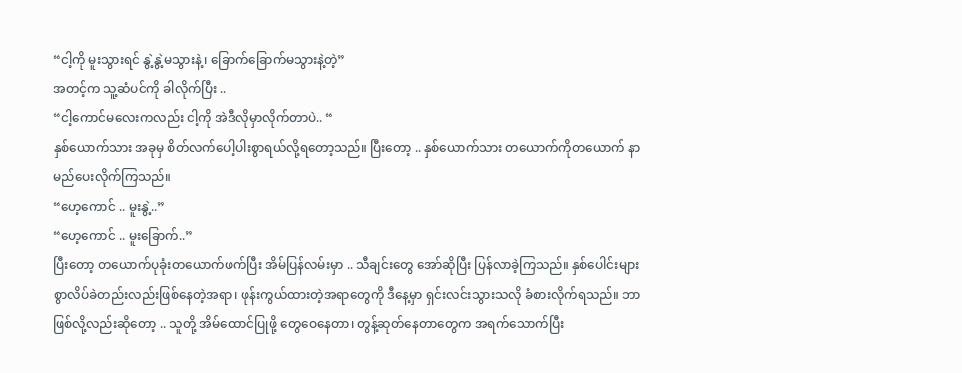“ငါ့ကို မူးသွားရင် နွဲ့နွဲ့မသွားနဲ့၊ ခြောက်ခြောက်မသွားနဲ့တဲ့”
အတင့်က သူ့ဆံပင်ကို ခါလိုက်ပြီး ..
“ငါ့ကောင်မလေးကလည်း ငါ့ကို အဲဒီလိုမှာလိုက်တာပဲ.. “
နှစ်ယောက်သား အခုမှ စိတ်လက်ပေါ့ပါးစွာရယ်လို့ရတော့သည်။ ပြီးတော့ .. နှစ်ယောက်သား တယောက်ကိုတယောက် နာမည်ပေးလိုက်ကြသည်။
“ဟေ့ကောင် .. မူးနွဲ့..”
“ဟေ့ကောင် .. မူးခြောက်..”
ပြီးတော့ တယောက်ပုခုံးတယောက်ဖက်ပြီး အိမ်ပြန်လမ်းမှာ .. သီချင်းတွေ အော်ဆိုပြီး ပြန်လာခဲ့ကြသည်။ နှစ်ပေါင်းများစွာလိပ်ခဲတည်းလည်းဖြစ်နေတဲ့အရာ၊ ဖုန်းကွယ်ထားတဲ့အရာတွေကို ဒီနေ့မှာ ရှင်းလင်းသွားသလို ခံစားလိုက်ရသည်။ ဘာဖြစ်လို့လည်းဆိုတော့ .. သူတို့ အိမ်ထောင်ပြုဖို့ တွေဝေနေတာ၊ တွန့်ဆုတ်နေတာတွေက အရက်သောက်ပြီး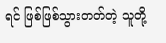ရင် ဖြစ်ဖြစ်သွားတတ်တဲ့ သူတို့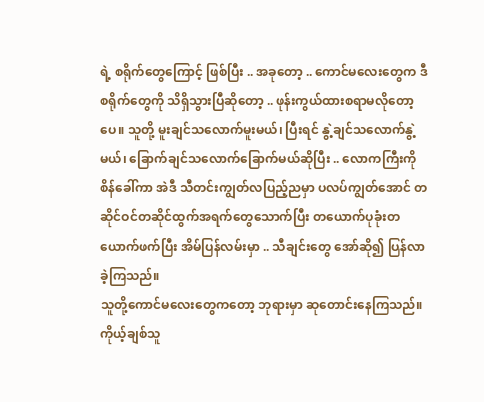ရဲ့ စရိုက်တွေကြောင့် ဖြစ်ပြီး .. အခုတော့ .. ကောင်မလေးတွေက ဒီစရိုက်တွေကို သိရှိသွားပြီဆိုတော့ .. ဖုန်းကွယ်ထားစရာမလိုတော့ပေ။ သူတို့ မူးချင်သလောက်မူးမယ်၊ ပြီးရင် နွဲ့ချင်သလောက်နွဲ့မယ်၊ ခြောက်ချင်သလောက်ခြောက်မယ်ဆိုပြီး .. လောကကြီးကို စိန်ခေါ်ကာ အဲဒီ သီတင်းကျွတ်လပြည့်ညမှာ ပလပ်ကျွတ်အောင် တဆိုင်ဝင်တဆိုင်ထွက်အရက်တွေသောက်ပြီး တယောက်ပုခုံးတယောက်ဖက်ပြီး အိမ်ပြန်လမ်းမှာ .. သီချင်းတွေ အော်ဆို၍ ပြန်လာခဲ့ကြသည်။
သူတို့ကောင်မလေးတွေကတော့ ဘုရားမှာ ဆုတောင်းနေကြသည်။ ကိုယ့်ချစ်သူ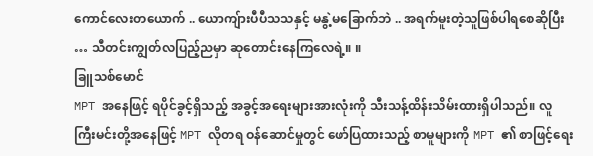ကောင်လေးတယောက် .. ယောကျ်ားပီပီသသနှင့် မနွဲ့မခြောက်ဘဲ .. အရက်မူးတဲ့သူဖြစ်ပါရစေဆိုပြီး … သီတင်းကျွတ်လပြည့်ညမှာ ဆုတောင်းနေကြလေရဲ့။ ။
ခြူသစ်မောင်
MPT အနေဖြင့် ရပိုင်ခွင့်ရှိသည့် အခွင့်အရေးများအားလုံးကို သီးသန့်ထိန်းသိမ်းထားရှိပါသည်။ လူကြီးမင်းတို့အနေဖြင့် MPT လိုတရ ဝန်ဆောင်မှုတွင် ဖော်ပြထားသည့် စာမူများကို MPT ၏ စာဖြင့်ရေး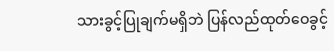သားခွင့်ပြုချက်မရှိဘဲ ပြန်လည်ထုတ်ဝေခွင့်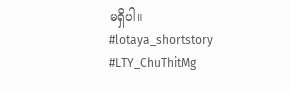မရှိပါ။
#lotaya_shortstory
#LTY_ChuThitMg